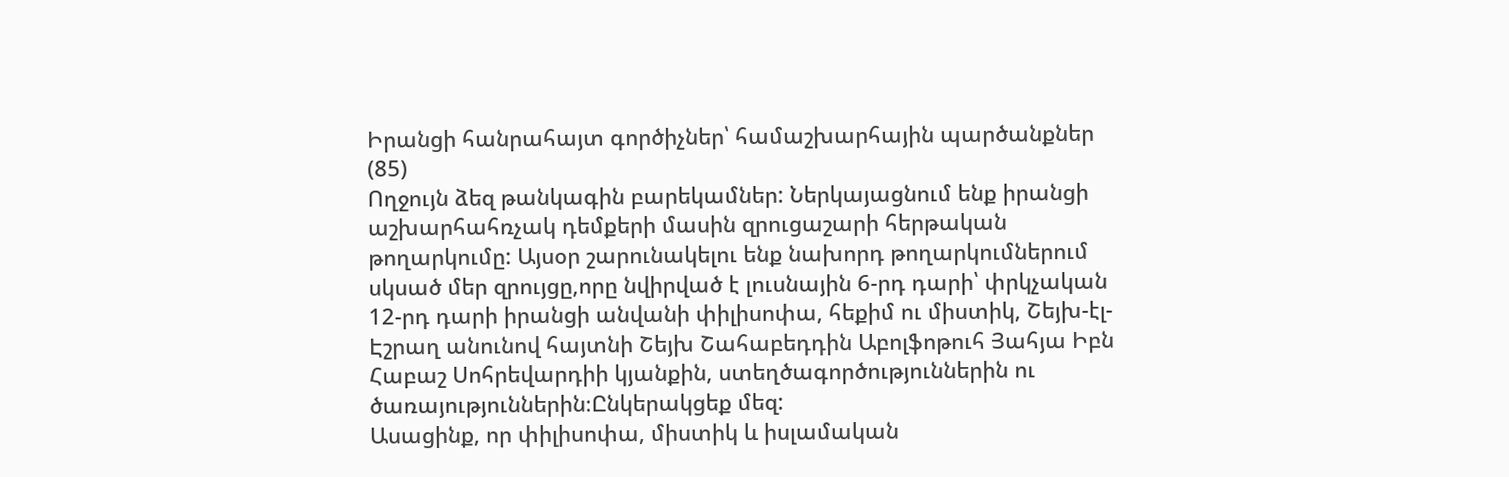Իրանցի հանրահայտ գործիչներ՝ համաշխարհային պարծանքներ (85)
Ողջույն ձեզ թանկագին բարեկամներ: Ներկայացնում ենք իրանցի աշխարհահռչակ դեմքերի մասին զրուցաշարի հերթական թողարկումը: Այսօր շարունակելու ենք նախորդ թողարկումներում սկսած մեր զրույցը,որը նվիրված է լուսնային 6-րդ դարի՝ փրկչական 12-րդ դարի իրանցի անվանի փիլիսոփա, հեքիմ ու միստիկ, Շեյխ-էլ-Էշրաղ անունով հայտնի Շեյխ Շահաբեդդին Աբոլֆոթուհ Յահյա Իբն Հաբաշ Սոհրեվարդիի կյանքին, ստեղծագործություններին ու ծառայություններին։Ընկերակցեք մեզ:
Ասացինք, որ փիլիսոփա, միստիկ և իսլամական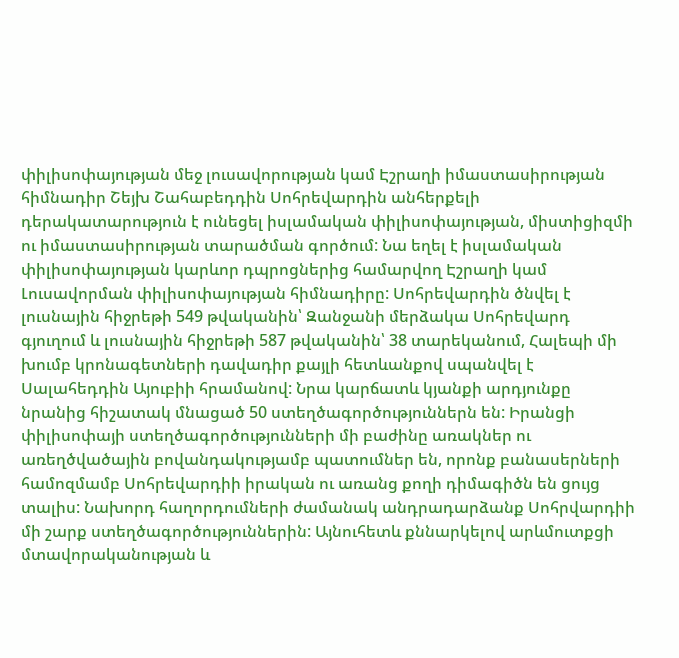փիլիսոփայության մեջ լուսավորության կամ Էշրաղի իմաստասիրության հիմնադիր Շեյխ Շահաբեդդին Սոհրեվարդին անհերքելի դերակատարություն է ունեցել իսլամական փիլիսոփայության, միստիցիզմի ու իմաստասիրության տարածման գործում: Նա եղել է իսլամական փիլիսոփայության կարևոր դպրոցներից համարվող Էշրաղի կամ Լուսավորման փիլիսոփայության հիմնադիրը: Սոհրեվարդին ծնվել է լուսնային հիջրեթի 549 թվականին՝ Զանջանի մերձակա Սոհրեվարդ գյուղում և լուսնային հիջրեթի 587 թվականին՝ 38 տարեկանում, Հալեպի մի խումբ կրոնագետների դավադիր քայլի հետևանքով սպանվել է Սալահեդդին Այուբիի հրամանով: Նրա կարճատև կյանքի արդյունքը նրանից հիշատակ մնացած 50 ստեղծագործություններն են: Իրանցի փիլիսոփայի ստեղծագործությունների մի բաժինը առակներ ու առեղծվածային բովանդակությամբ պատումներ են, որոնք բանասերների համոզմամբ Սոհրեվարդիի իրական ու առանց քողի դիմագիծն են ցույց տալիս: Նախորդ հաղորդումների ժամանակ անդրադարձանք Սոհրվարդիի մի շարք ստեղծագործություններին: Այնուհետև քննարկելով արևմուտքցի մտավորականության և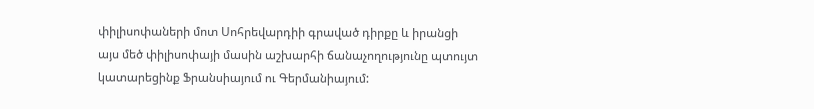փիլիսոփաների մոտ Սոհրեվարդիի գրաված դիրքը և իրանցի այս մեծ փիլիսոփայի մասին աշխարհի ճանաչողությունը պտույտ կատարեցինք Ֆրանսիայում ու Գերմանիայում: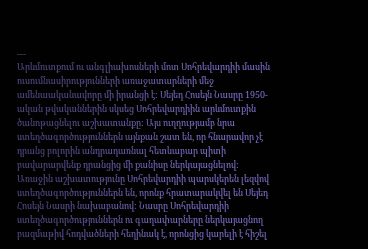---
Արևմուտքում ու անգլիախոսների մոտ Սոհրեվարդիի մասին ուսումնասիրությունների առաջատարների մեջ ամենաականավորը մի իրանցի է: Սեյեդ Հոսեյն Նասրը 1950-ական թվականներին սկսեց Սոհրեվարդիին արևմուտքին ծանոթացնելու աշխատանքը: Այս ուղղությամբ նրա ստեղծագործություններն այնքան շատ են, որ հնարավոր չէ դրանց բոլորին անդրադառնալ հետևաբար պիտի բավարարվենք դրանցից մի քանիսը ներկայացնելով:
Առաջին աշխատությունը Սոհրեվարդիի պարսկերեն լեզվով ստեղծագործություններն են, որոնք հրատարակվել են Սեյեդ Հոսեյն Նասրի նախաբանով: Նասրը Սոհրեվարդիի ստեղծագործություններն ու գաղափարները ներկայացնող բազմաթիվ հոդվածների հեղինակ է, որոնցից կարելի է հիշել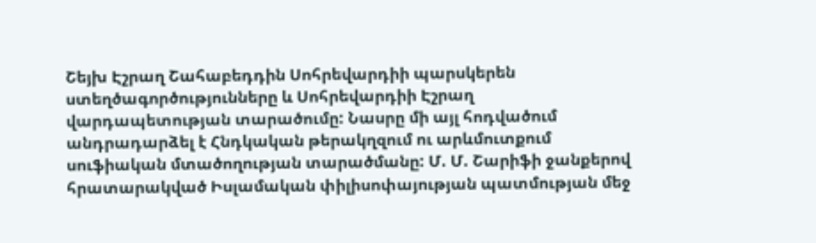Շեյխ Էշրաղ Շահաբեդդին Սոհրեվարդիի պարսկերեն ստեղծագործությունները և Սոհրեվարդիի Էշրաղ վարդապետության տարածումը: Նասրը մի այլ հոդվածում անդրադարձել է Հնդկական թերակղզում ու արևմուտքում սուֆիական մտածողության տարածմանը: Մ. Մ. Շարիֆի ջանքերով հրատարակված Իսլամական փիլիսոփայության պատմության մեջ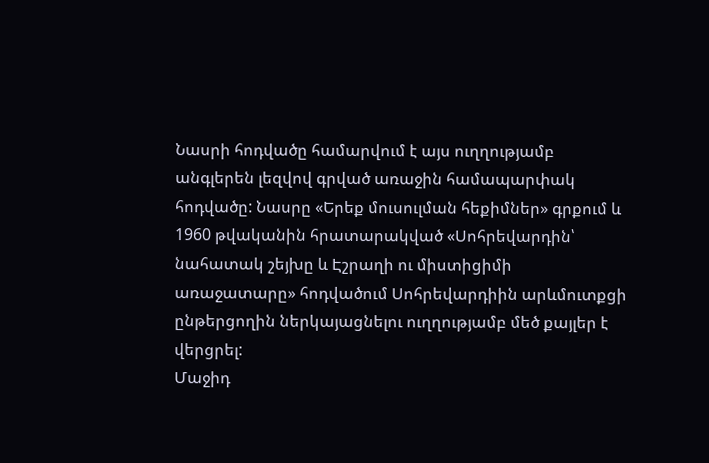Նասրի հոդվածը համարվում է այս ուղղությամբ անգլերեն լեզվով գրված առաջին համապարփակ հոդվածը: Նասրը «Երեք մուսուլման հեքիմներ» գրքում և 1960 թվականին հրատարակված «Սոհրեվարդին՝ նահատակ շեյխը և Էշրաղի ու միստիցիմի առաջատարը» հոդվածում Սոհրեվարդիին արևմուտքցի ընթերցողին ներկայացնելու ուղղությամբ մեծ քայլեր է վերցրել:
Մաջիդ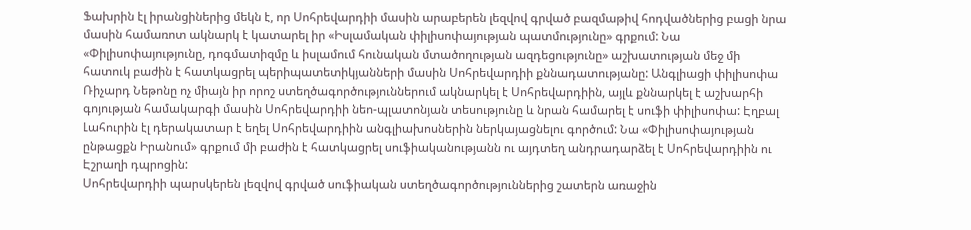Ֆախրին էլ իրանցիներից մեկն է, որ Սոհրեվարդիի մասին արաբերեն լեզվով գրված բազմաթիվ հոդվածներից բացի նրա մասին համառոտ ակնարկ է կատարել իր «Իսլամական փիլիսոփայության պատմությունը» գրքում: Նա «Փիլիսոփայությունը, դոգմատիզմը և իսլամում հունական մտածողության ազդեցությունը» աշխատության մեջ մի հատուկ բաժին է հատկացրել պերիպատետիկյանների մասին Սոհրեվարդիի քննադատությանը: Անգլիացի փիլիսոփա Ռիչարդ Նեթոնը ոչ միայն իր որոշ ստեղծագործություններում ակնարկել է Սոհրեվարդիին, այլև քննարկել է աշխարհի գոյության համակարգի մասին Սոհրեվարդիի նեո-պլատոնյան տեսությունը և նրան համարել է սուֆի փիլիսոփա: Էղբալ Լահուրին էլ դերակատար է եղել Սոհրեվարդիին անգլիախոսներին ներկայացնելու գործում: Նա «Փիլիսոփայության ընթացքն Իրանում» գրքում մի բաժին է հատկացրել սուֆիականությանն ու այդտեղ անդրադարձել է Սոհրեվարդիին ու Էշրաղի դպրոցին:
Սոհրեվարդիի պարսկերեն լեզվով գրված սուֆիական ստեղծագործություններից շատերն առաջին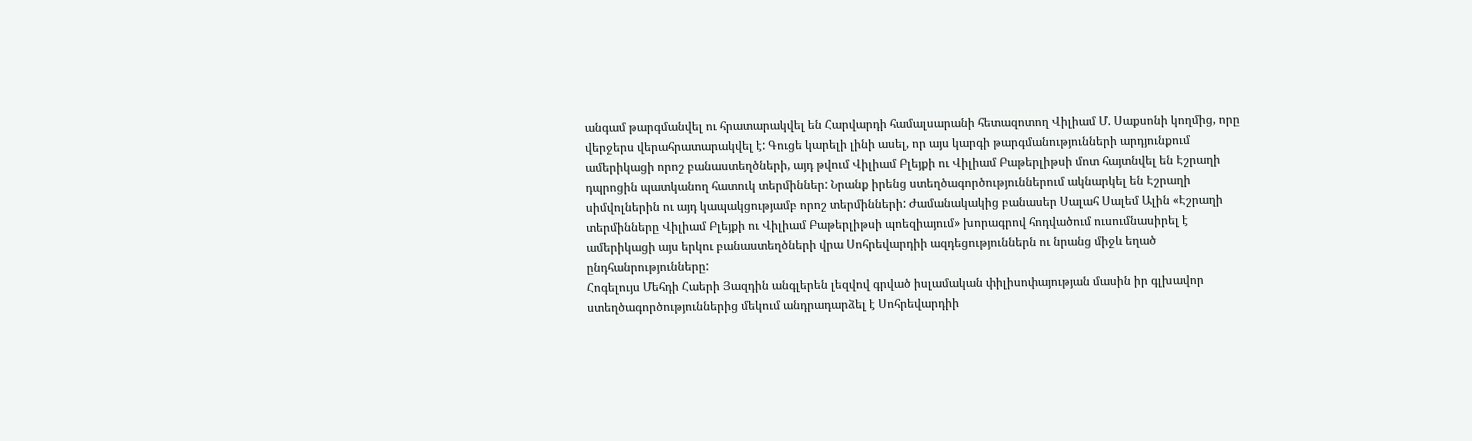անգամ թարգմանվել ու հրատարակվել են Հարվարդի համալսարանի հետազոտող Վիլիամ Մ. Սաքսոնի կողմից, որը վերջերս վերահրատարակվել է: Գուցե կարելի լինի ասել, որ այս կարգի թարգմանությունների արդյունքում ամերիկացի որոշ բանաստեղծների, այդ թվում Վիլիամ Բլեյքի ու Վիլիամ Բաթերլիթսի մոտ հայտնվել են Էշրաղի դպրոցին պատկանող հատուկ տերմիններ: Նրանք իրենց ստեղծագործություններում ակնարկել են Էշրաղի սիմվոլներին ու այդ կապակցությամբ որոշ տերմինների: Ժամանակակից բանասեր Սալահ Սալեմ Ալին «Էշրաղի տերմինները Վիլիամ Բլեյքի ու Վիլիամ Բաթերլիթսի պոեզիայում» խորագրով հոդվածում ուսումնասիրել է ամերիկացի այս երկու բանաստեղծների վրա Սոհրեվարդիի ազդեցություններն ու նրանց միջև եղած ընդհանրությունները:
Հոգելույս Մեհդի Հաերի Յազդին անգլերեն լեզվով գրված իսլամական փիլիսոփայության մասին իր գլխավոր ստեղծագործություններից մեկում անդրադարձել է Սոհրեվարդիի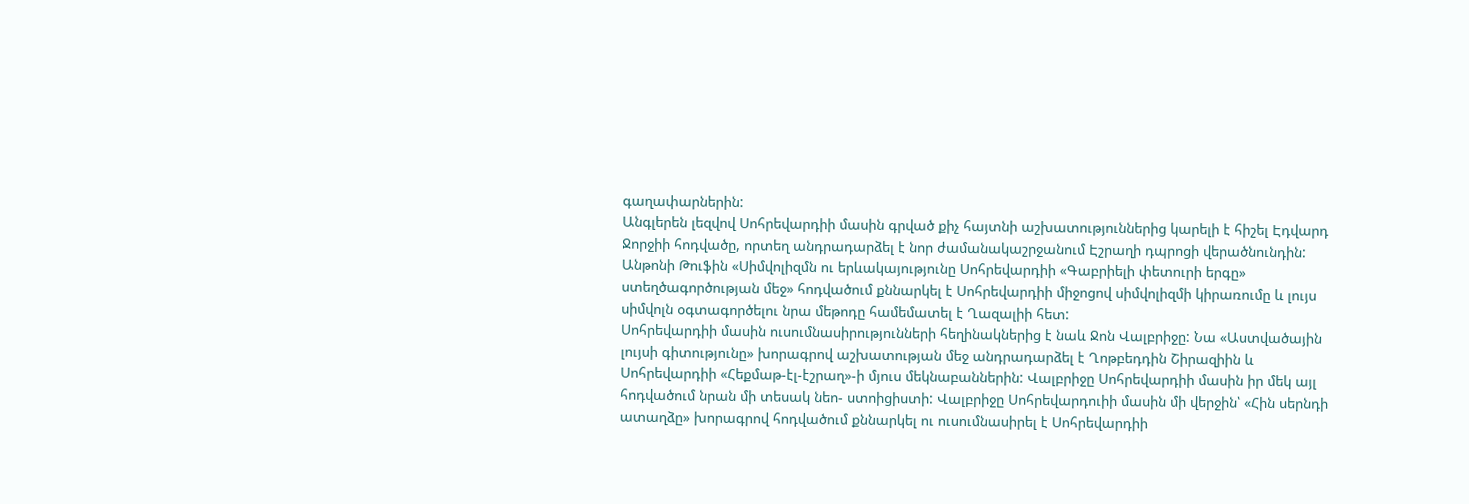գաղափարներին:
Անգլերեն լեզվով Սոհրեվարդիի մասին գրված քիչ հայտնի աշխատություններից կարելի է հիշել Էդվարդ Ջորջիի հոդվածը, որտեղ անդրադարձել է նոր ժամանակաշրջանում Էշրաղի դպրոցի վերածնունդին:
Անթոնի Թուֆին «Սիմվոլիզմն ու երևակայությունը Սոհրեվարդիի «Գաբրիելի փետուրի երգը» ստեղծագործության մեջ» հոդվածում քննարկել է Սոհրեվարդիի միջոցով սիմվոլիզմի կիրառումը և լույս սիմվոլն օգտագործելու նրա մեթոդը համեմատել է Ղազալիի հետ:
Սոհրեվարդիի մասին ուսումնասիրությունների հեղինակներից է նաև Ջոն Վալբրիջը: Նա «Աստվածային լույսի գիտությունը» խորագրով աշխատության մեջ անդրադարձել է Ղոթբեդդին Շիրազիին և Սոհրեվարդիի «Հեքմաթ-էլ-էշրաղ»-ի մյուս մեկնաբաններին: Վալբրիջը Սոհրեվարդիի մասին իր մեկ այլ հոդվածում նրան մի տեսակ նեո- ստոիցիստի: Վալբրիջը Սոհրեվարդուիի մասին մի վերջին՝ «Հին սերնդի ատաղձը» խորագրով հոդվածում քննարկել ու ուսումնասիրել է Սոհրեվարդիի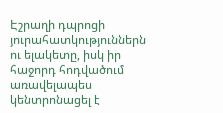Էշրաղի դպրոցի յուրահատկություններն ու ելակետը, իսկ իր հաջորդ հոդվածում առավելապես կենտրոնացել է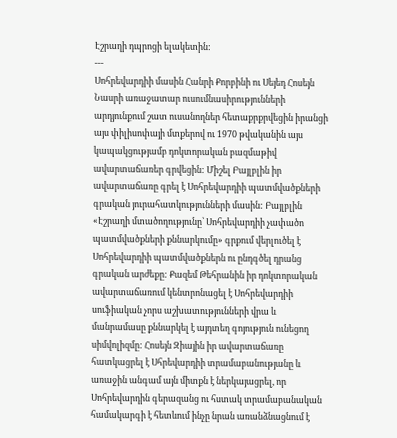Էշրաղի դպրոցի ելակետին:
---
Սոհրեվարդիի մասին Հանրի Քորբինի ու Սեյեդ Հոսեյն Նասրի առաջատար ուսումնասիրությունների արդյունքում շատ ուսանողներ հետաքրքրվեցին իրանցի այս փիլիսոփայի մտքերով ու 1970 թվականին այս կապակցությամբ դոկտորական բազմաթիվ ավարտաճառեր գրվեցին: Միշել Բայլբլին իր ավարտաճառը գրել է Սոհրեվարդիի պատմվածքների գրական յուրահատկությունների մասին: Բայլբլին «Էշրաղի մտածողությունը՝ Սոհրեվարդիի չափածո պատմվածքների քննարկումը» գրքում վերլուծել է Սոհրեվարդիի պատմվածքներն ու ընդգծել դրանց գրական արժեքը: Քազեմ Թեհրանին իր դոկտորական ավարտաճառում կենտրոնացել է Սոհրեվարդիի սուֆիական չորս աշխատությունների վրա և մանրամասը քննարկել է այդտեղ գոյություն ունեցող սիմվոլիզմը: Հոսեյն Զիային իր ավարտաճառը հատկացրել է Սհրեվարդիի տրամաբանությանը և առաջին անգամ այն միտքն է ներկայացրել, որ Սոհրեվարդին գերազանց ու հստակ տրամաբանական համակարգի է հետևում ինչը նրան առանձնացնում է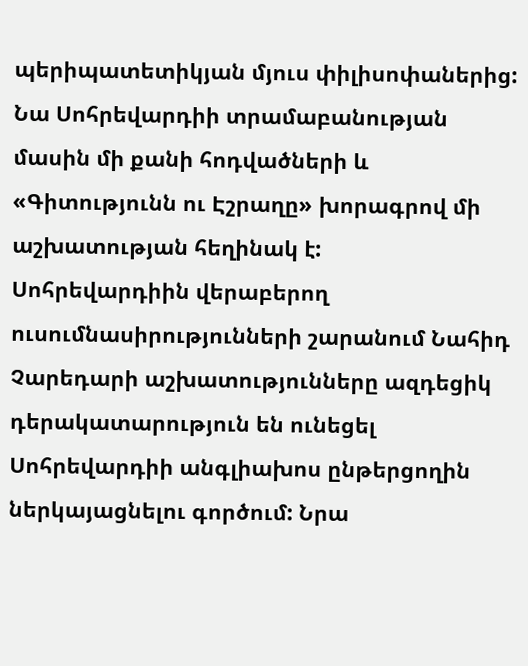պերիպատետիկյան մյուս փիլիսոփաներից: Նա Սոհրեվարդիի տրամաբանության մասին մի քանի հոդվածների և «Գիտությունն ու Էշրաղը» խորագրով մի աշխատության հեղինակ է:
Սոհրեվարդիին վերաբերող ուսումնասիրությունների շարանում Նահիդ Չարեդարի աշխատությունները ազդեցիկ դերակատարություն են ունեցել Սոհրեվարդիի անգլիախոս ընթերցողին ներկայացնելու գործում: Նրա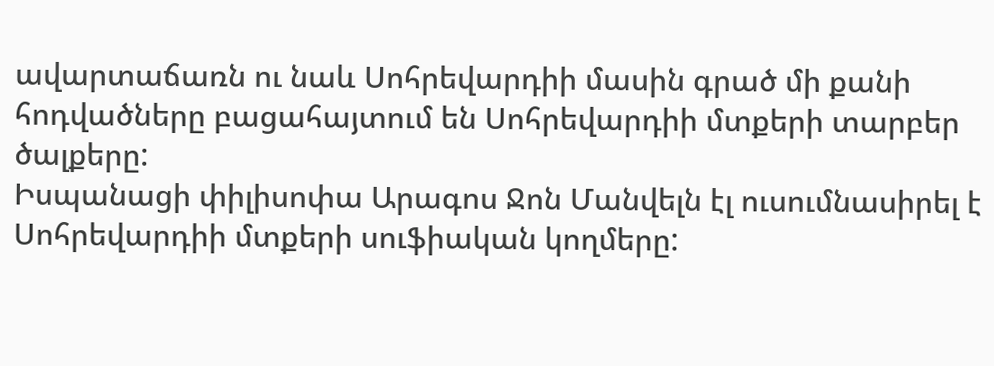ավարտաճառն ու նաև Սոհրեվարդիի մասին գրած մի քանի հոդվածները բացահայտում են Սոհրեվարդիի մտքերի տարբեր ծալքերը:
Իսպանացի փիլիսոփա Արագոս Ջոն Մանվելն էլ ուսումնասիրել է Սոհրեվարդիի մտքերի սուֆիական կողմերը: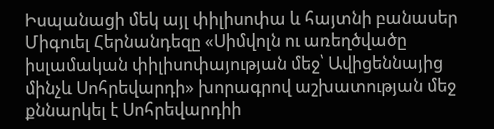Իսպանացի մեկ այլ փիլիսոփա և հայտնի բանասեր Միգուել Հերնանդեզը «Սիմվոլն ու առեղծվածը իսլամական փիլիսոփայության մեջ՝ Ավիցեննայից մինչև Սոհրեվարդի» խորագրով աշխատության մեջ քննարկել է Սոհրեվարդիի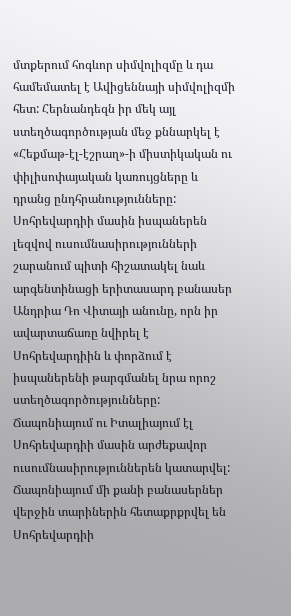մտքերում հոգևոր սիմվոլիզմը և դա համեմատել է Ավիցեննայի սիմվոլիզմի հետ: Հերնանդեզն իր մեկ այլ ստեղծագործության մեջ քննարկել է «Հեքմաթ-էլ-էշրաղ»-ի միստիկական ու փիլիսոփայական կառույցները և դրանց ընդհրանությունները: Սոհրեվարդիի մասին իսպաներեն լեզվով ուսումնասիրությունների շարանում պիտի հիշատակել նաև արգենտինացի երիտասարդ բանասեր Անդրիա Դո Վիտայի անունը, որն իր ավարտաճառը նվիրել է Սոհրեվարդիին և փորձում է իսպաներենի թարգմանել նրա որոշ ստեղծագործությունները:
Ճապոնիայում ու Իտալիայում էլ Սոհրեվարդիի մասին արժեքավոր ուսումնասիրություններեն կատարվել: Ճապոնիայում մի քանի բանասերներ վերջին տարիներին հետաքրքրվել են Սոհրեվարդիի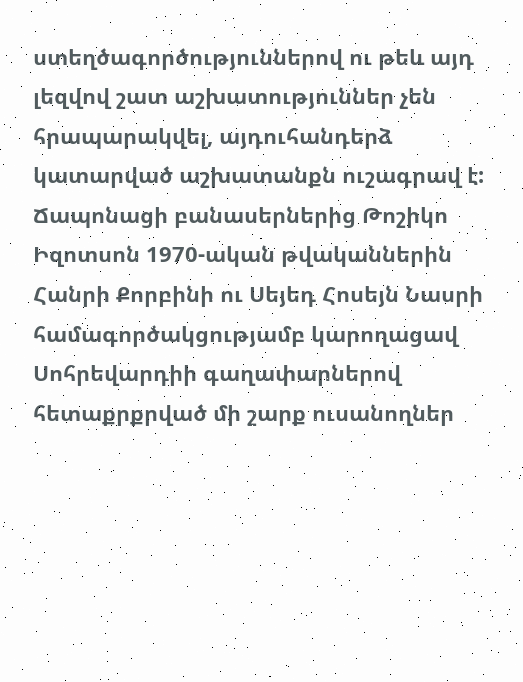ստեղծագործություններով ու թեև այդ լեզվով շատ աշխատություններ չեն հրապարակվել, այդուհանդերձ կատարված աշխատանքն ուշագրավ է: Ճապոնացի բանասերներից Թոշիկո Իզոտսոն 1970-ական թվականներին Հանրի Քորբինի ու Սեյեդ Հոսեյն Նասրի համագործակցությամբ կարողացավ Սոհրեվարդիի գաղափարներով հետաքրքրված մի շարք ուսանողներ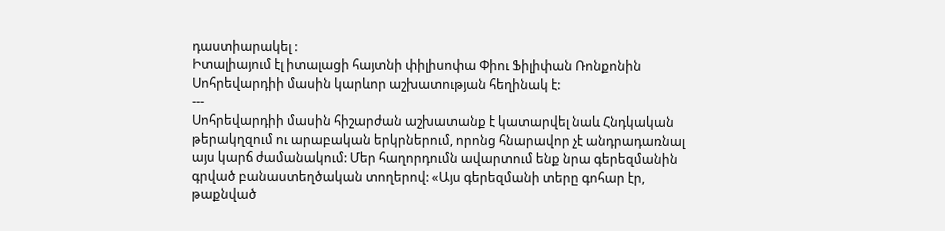դաստիարակել :
Իտալիայում էլ իտալացի հայտնի փիլիսոփա Փիու Ֆիլիփան Ռոնքոնին Սոհրեվարդիի մասին կարևոր աշխատության հեղինակ է:
---
Սոհրեվարդիի մասին հիշարժան աշխատանք է կատարվել նաև Հնդկական թերակղզում ու արաբական երկրներում, որոնց հնարավոր չէ անդրադառնալ այս կարճ ժամանակում: Մեր հաղորդումն ավարտում ենք նրա գերեզմանին գրված բանաստեղծական տողերով: «Այս գերեզմանի տերը գոհար էր, թաքնված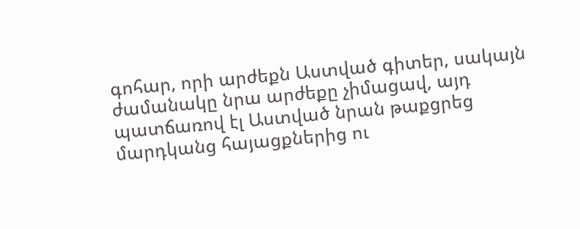գոհար, որի արժեքն Աստված գիտեր, սակայն ժամանակը նրա արժեքը չիմացավ, այդ պատճառով էլ Աստված նրան թաքցրեց մարդկանց հայացքներից ու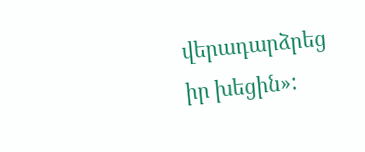վերադարձրեց իր խեցին»: